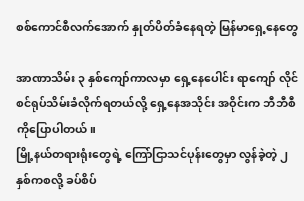စစ်ကောင်စီလက်အောက် နှုတ်ပိတ်ခံနေရတဲ့ မြန်မာရှေ့နေတွေ

အာဏာသိမ်း ၃ နှစ်ကျော်ကာလမှာ ရှေ့နေပေါင်း ရာကျော် လိုင်စင်ရုပ်သိမ်းခံလိုက်ရတယ်လို့ ရှေ့နေအသိုင်း အဝိုင်းက ဘီဘီစီကိုပြောပါတယ်။
မြို့နယ်တရားရုံးတွေရဲ့ ကြော်ငြာသင်ပုန်းတွေမှာ လွန်ခဲ့တဲ့ ၂ နှစ်ကစလို့ ခပ်စိပ်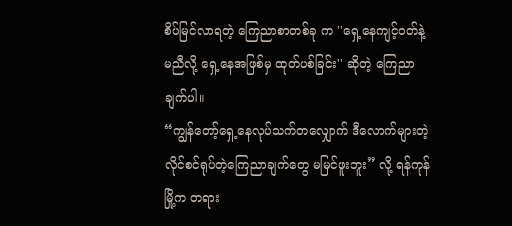စိပ်မြင်လာရတဲ့ ကြေညာစာတစ်ခု က ''ရှေ့နေကျင့်ဝတ်နဲ့မညီလို့ ရှေ့နေအဖြစ်မှ ထုတ်ပစ်ခြင်း'' ဆိုတဲ့ ကြေညာချက်ပါ။
“ကျွန်တော့်ရှေ့နေလုပ်သက်တလျှောက် ဒီလောက်များတဲ့ လိုင်စင်ရုပ်တဲ့ကြေညာချက်တွေ မမြင်ဖူးဘူး” လို့ ရန်ကုန်မြို့က တရား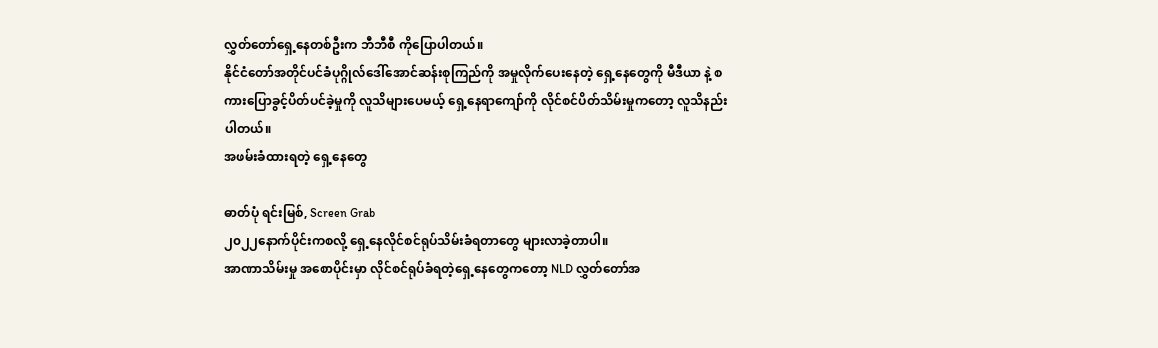လွှတ်တော်ရှေ့နေတစ်ဦးက ဘီဘီစီ ကိုပြောပါတယ်။
နိုင်ငံတော်အတိုင်ပင်ခံပုဂ္ဂိုလ်ဒေါ်အောင်ဆန်းစုကြည်ကို အမှုလိုက်ပေးနေတဲ့ ရှေ့နေတွေကို မီဒီယာ နဲ့ စကားပြောခွင့်ပိတ်ပင်ခဲ့မှုကို လူသိများပေမယ့် ရှေ့နေရာကျော်ကို လိုင်စင်ပိတ်သိမ်းမှုကတော့ လူသိနည်းပါတယ်။
အဖမ်းခံထားရတဲ့ ရှေ့နေတွေ

ဓာတ်ပုံ ရင်းမြစ်, Screen Grab
၂၀၂၂နောက်ပိုင်းကစလို့ ရှေ့နေလိုင်စင်ရုပ်သိမ်းခံရတာတွေ များလာခဲ့တာပါ။
အာဏာသိမ်းမှု အစောပိုင်းမှာ လိုင်စင်ရုပ်ခံရတဲ့ရှေ့နေတွေကတော့ NLD လွှတ်တော်အ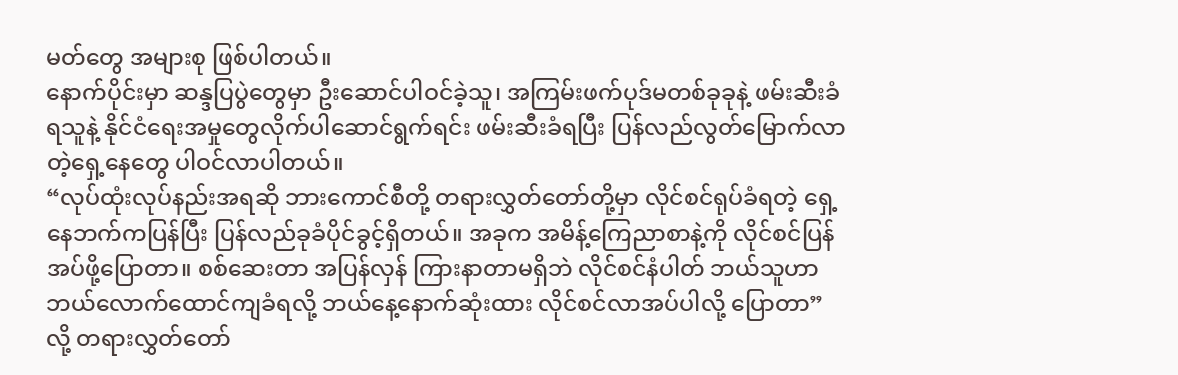မတ်တွေ အများစု ဖြစ်ပါတယ်။
နောက်ပိုင်းမှာ ဆန္ဒပြပွဲတွေမှာ ဦးဆောင်ပါဝင်ခဲ့သူ၊ အကြမ်းဖက်ပုဒ်မတစ်ခုခုနဲ့ ဖမ်းဆီးခံရသူနဲ့ နိုင်ငံရေးအမှုတွေလိုက်ပါဆောင်ရွက်ရင်း ဖမ်းဆီးခံရပြီး ပြန်လည်လွတ်မြောက်လာတဲ့ရှေ့နေတွေ ပါဝင်လာပါတယ်။
“လုပ်ထုံးလုပ်နည်းအရဆို ဘားကောင်စီတို့ တရားလွှတ်တော်တို့မှာ လိုင်စင်ရုပ်ခံရတဲ့ ရှေ့နေဘက်ကပြန်ပြီး ပြန်လည်ခုခံပိုင်ခွင့်ရှိတယ်။ အခုက အမိန့်ကြေညာစာနဲ့ကို လိုင်စင်ပြန်အပ်ဖို့ပြောတာ။ စစ်ဆေးတာ အပြန်လှန် ကြားနာတာမရှိဘဲ လိုင်စင်နံပါတ် ဘယ်သူဟာ ဘယ်လောက်ထောင်ကျခံရလို့ ဘယ်နေ့နောက်ဆုံးထား လိုင်စင်လာအပ်ပါလို့ ပြောတာ”လို့ တရားလွှတ်တော်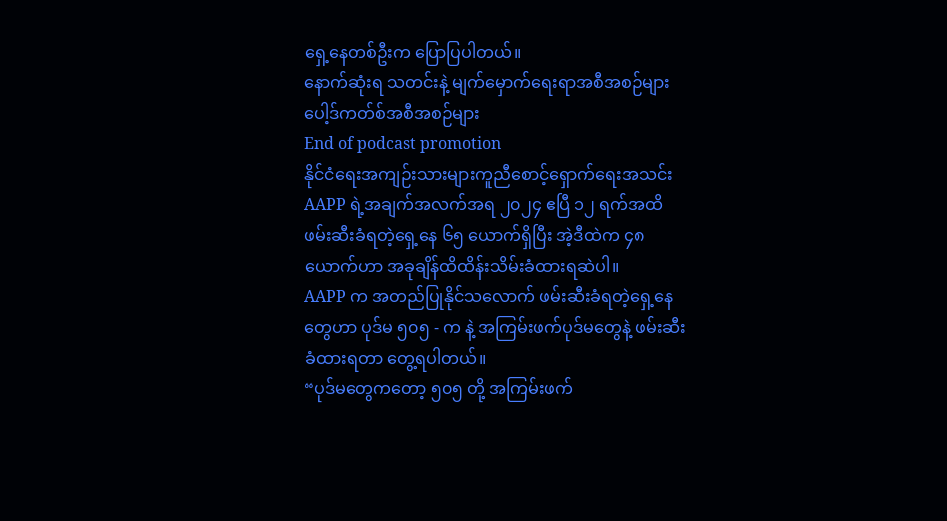ရှေ့နေတစ်ဦးက ပြောပြပါတယ်။
နောက်ဆုံးရ သတင်းနဲ့ မျက်မှောက်ရေးရာအစီအစဉ်များ
ပေါ့ဒ်ကတ်စ်အစီအစဉ်များ
End of podcast promotion
နိုင်ငံရေးအကျဉ်းသားများကူညီစောင့်ရှောက်ရေးအသင်း AAPP ရဲ့အချက်အလက်အရ ၂၀၂၄ ဧပြီ ၁၂ ရက်အထိ ဖမ်းဆီးခံရတဲ့ရှေ့နေ ၆၅ ယောက်ရှိပြီး အဲ့ဒီထဲက ၄၈ ယောက်ဟာ အခုချိန်ထိထိန်းသိမ်းခံထားရဆဲပါ။
AAPP က အတည်ပြုနိုင်သလောက် ဖမ်းဆီးခံရတဲ့ရှေ့နေတွေဟာ ပုဒ်မ ၅၀၅ - က နဲ့ အကြမ်းဖက်ပုဒ်မတွေနဲ့ ဖမ်းဆီးခံထားရတာ တွေ့ရပါတယ်။
“ပုဒ်မတွေကတော့ ၅၀၅ တို့ အကြမ်းဖက်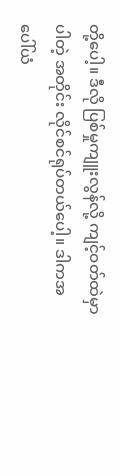တို့ပေါ့။ ဒီလို ပြစ်မှုကျူးလွန်လို့ ကျင့်ဝတ်ထဲမှာ ပါတဲ့ အတိုင်း လိုင်စင်ရုပ်တယ်ပေါ့။ ဒါကအပေါ်ယံ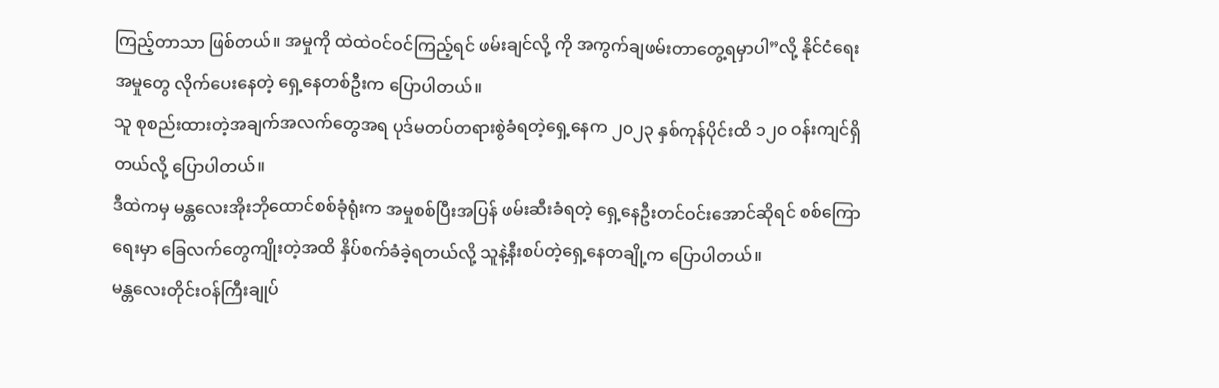ကြည့်တာသာ ဖြစ်တယ်။ အမှုကို ထဲထဲဝင်ဝင်ကြည့်ရင် ဖမ်းချင်လို့ ကို အကွက်ချဖမ်းတာတွေ့ရမှာပါ”လို့ နိုင်ငံရေးအမှုတွေ လိုက်ပေးနေတဲ့ ရှေ့နေတစ်ဦးက ပြောပါတယ်။
သူ စုစည်းထားတဲ့အချက်အလက်တွေအရ ပုဒ်မတပ်တရားစွဲခံရတဲ့ရှေ့နေက ၂၀၂၃ နှစ်ကုန်ပိုင်းထိ ၁၂၀ ဝန်းကျင်ရှိ တယ်လို့ ပြောပါတယ်။
ဒီထဲကမှ မန္တလေးအိုးဘိုထောင်စစ်ခုံရုံးက အမှုစစ်ပြီးအပြန် ဖမ်းဆီးခံရတဲ့ ရှေ့နေဦးတင်ဝင်းအောင်ဆိုရင် စစ်ကြောရေးမှာ ခြေလက်တွေကျိုးတဲ့အထိ နှိပ်စက်ခံခဲ့ရတယ်လို့ သူနဲ့နီးစပ်တဲ့ရှေ့နေတချို့က ပြောပါတယ်။
မန္တလေးတိုင်းဝန်ကြီးချုပ်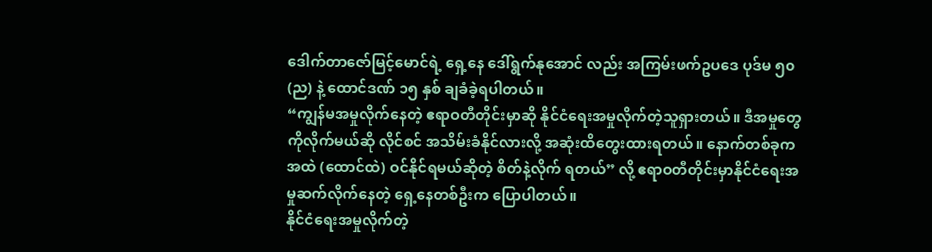ဒေါက်တာဇော်မြင့်မောင်ရဲ့ ရှေ့နေ ဒေါ်ရွက်နုအောင် လည်း အကြမ်းဖက်ဥပဒေ ပုဒ်မ ၅၀ (ည) နဲ့ ထောင်ဒဏ် ၁၅ နှစ် ချခံခဲ့ရပါတယ်။
“ကျွန်မအမှုလိုက်နေတဲ့ ဧရာဝတီတိုင်းမှာဆို နိုင်ငံရေးအမှုလိုက်တဲ့သူရှားတယ်။ ဒီအမှုတွေကိုလိုက်မယ်ဆို လိုင်စင် အသိမ်းခံနိုင်လားလို့ အဆုံးထိတွေးထားရတယ်။ နောက်တစ်ခုက အထဲ (ထောင်ထဲ) ဝင်နိုင်ရမယ်ဆိုတဲ့ စိတ်နဲ့လိုက် ရတယ်” လို့ ဧရာဝတီတိုင်းမှာနိုင်ငံရေးအမှုဆက်လိုက်နေတဲ့ ရှေ့နေတစ်ဦးက ပြောပါတယ်။
နိုင်ငံရေးအမှုလိုက်တဲ့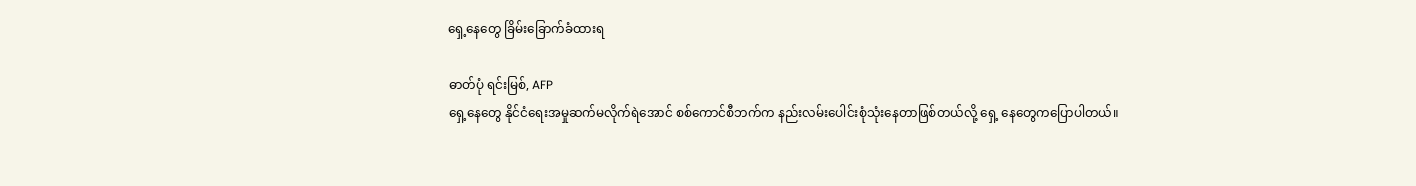ရှေ့နေတွေ ခြိမ်းခြောက်ခံထားရ

ဓာတ်ပုံ ရင်းမြစ်, AFP
ရှေ့နေတွေ နိုင်ငံရေးအမှုဆက်မလိုက်ရဲအောင် စစ်ကောင်စီဘက်က နည်းလမ်းပေါင်းစုံသုံးနေတာဖြစ်တယ်လို့ ရှေ့ နေတွေကပြောပါတယ်။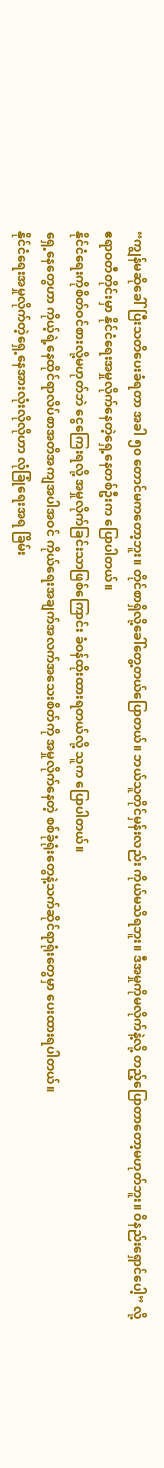“ကျွန်မဆိုခေါ်ပြီးသတိပေးခံရတာ အခါ ၅၀ တောင်မကတော့ဘူး။ တိုင်စာရှိလို့ခေါ်တွေ့တယ်ပြောတယ်။ ဘယ်သူတိုင်မှန်းလည်း ကိုယ်မသိရဘူး။ ဒီအမှုကိုမလိုက်နဲ့လို့ တည့်ပြောတာတော့မဟုတ်ဘူး။ ဝိနည်းရှောင်ပေါ့” လို့ ဧရာဝတီတိုင်းမှာ နိုင်ငံရေးအမှုလိုက်နေတဲ့ရှေ့နေတစ်ဦးက ပြောပါတယ်။
နိုင်ငံရေးကိုစိတ်ဝင်စားလို့မဟုတ်ဘဲ ငွေကြေးရလို့ အမှုလိုက်ခြင်းသာဖြစ်ကြောင်း ခံဝန်ထိုးထားရတယ်လို့ သူက ပြောပါတယ်။
ရှေ့နေတွေဟာ ကိုယ့်ရဲ့နေထိုင်ရာလိပ်စာအတိအကျအပါအဝင် ကိုယ်ရေးအချက်အလက်အသေးစိတ်ကို အမှုလိုက်နေတဲ့ စစ်ခုံရုံးတွေနဲ့သက်ဆိုင်ရာရုံးတွေမှာ ပေးထားရပါတယ်။
နိုင်ငံရေးအမှုလိုက်တဲ့ရှေ့နေအားလုံးလိုလိုဟာ လုံခြုံရေးအရ ခြိမ်း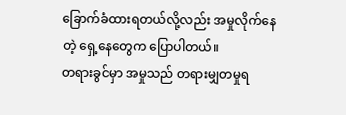ခြောက်ခံထားရတယ်လို့လည်း အမှုလိုက်နေတဲ့ ရှေ့နေတွေက ပြောပါတယ်။
တရားခွင်မှာ အမှုသည် တရားမျှတမှုရ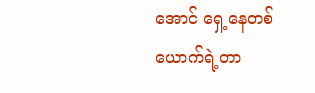အောင် ရှေ့နေတစ်ယောက်ရဲ့တာ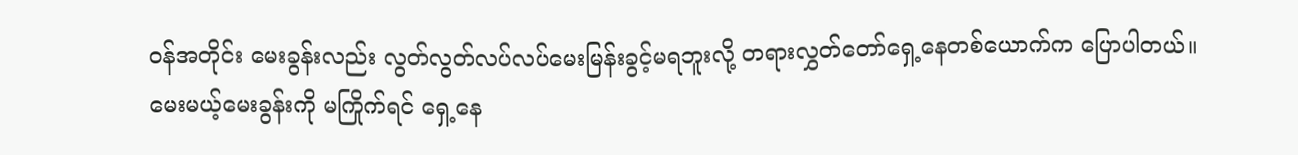ဝန်အတိုင်း မေးခွန်းလည်း လွတ်လွတ်လပ်လပ်မေးမြန်းခွင့်မရဘူးလို့ တရားလွှတ်တော်ရှေ့နေတစ်ယောက်က ပြောပါတယ်။
မေးမယ့်မေးခွန်းကို မကြိုက်ရင် ရှေ့နေ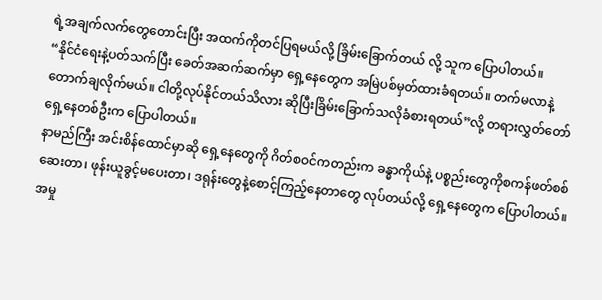ရဲ့အချက်လက်တွေတောင်းပြီး အထက်ကိုတင်ပြရမယ်လို့ ခြိမ်းခြောက်တယ် လို့ သူက ပြောပါတယ်။
“နိုင်ငံရေးနဲ့ပတ်သက်ပြီး ခေတ်အဆက်ဆက်မှာ ရှေ့နေတွေက အမြဲပစ်မှတ်ထားခံရတယ်။ တက်မလာနဲ့ တောက်ချလိုက်မယ်။ ငါတို့လုပ်နိုင်တယ်သိလား ဆိုပြီးခြိမ်းခြောက်သလိုခံစားရတယ်”လို့ တရားလွှတ်တော် ရှေ့နေတစ်ဦးက ပြောပါတယ်။
နာမည်ကြီး အင်းစိန်ထောင်မှာဆို ရှေ့နေတွေကို ဂိတ်စဝင်ကတည်းက ခန္ဓာကိုယ်နဲ့ ပစ္စည်းတွေကိုစကန်ဖတ်စစ်ဆေးတာ၊ ဖုန်းယူခွင့်မပေးတာ၊ ဒရုန်းတွေနဲ့စောင့်ကြည့်နေတာတွေ လုပ်တယ်လို့ ရှေ့နေတွေက ပြောပါတယ်။
အမှု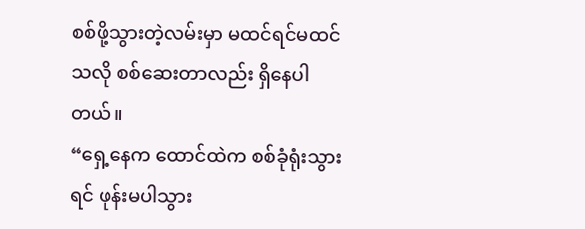စစ်ဖို့သွားတဲ့လမ်းမှာ မထင်ရင်မထင်သလို စစ်ဆေးတာလည်း ရှိနေပါတယ်။
“ရှေ့နေက ထောင်ထဲက စစ်ခုံရုံးသွားရင် ဖုန်းမပါသွား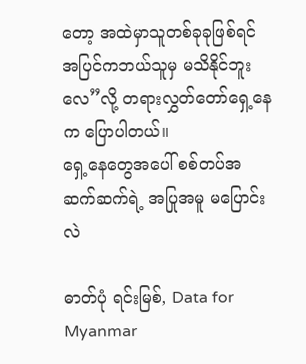တော့ အထဲမှာသူတစ်ခုခုဖြစ်ရင် အပြင်ကဘယ်သူမှ မသိနိုင်ဘူးလေ”လို့ တရားလွှတ်တော်ရှေ့နေက ပြောပါတယ်။
ရှေ့နေတွေအပေါ် စစ်တပ်အဆက်ဆက်ရဲ့ အပြုအမူ မပြောင်းလဲ

ဓာတ်ပုံ ရင်းမြစ်, Data for Myanmar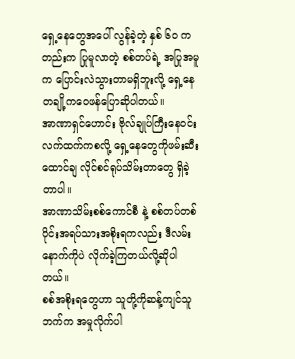ရှေ့နေတွေအပေါ် လွန်ခဲ့တဲ့ နှစ် ၆၀ ကတည်းက ပြုမူလာတဲ့ စစ်တပ်ရဲ့ အပြုအမူက ပြောင်းလဲသွားတာမရှိဘူးလို့ ရှေ့နေတချို့ကဝေဖန်ပြောဆိုပါတယ်။
အာဏာရှင်ဟောင်း ဗိုလ်ချုပ်ကြီးနေဝင်းလက်ထက်ကစလို့ ရှေ့နေတွေကိုဖမ်းဆီး ထောင်ချ လိုင်စင်ရုပ်သိမ်းတာတွေ ရှိခဲ့တာပါ။
အာဏာသိမ်းစစ်ကောင်စီ နဲ့ စစ်တပ်တစ်ပိုင်းအရပ်သားအစိုးရကလည်း ဒီလမ်းနောက်ကိုပဲ လိုက်ခဲ့ကြတယ်လို့ဆိုပါတယ်။
စစ်အစိုးရတွေဟာ သူတို့ကိုဆန့်ကျင်သူဘက်က အမှုလိုက်ပါ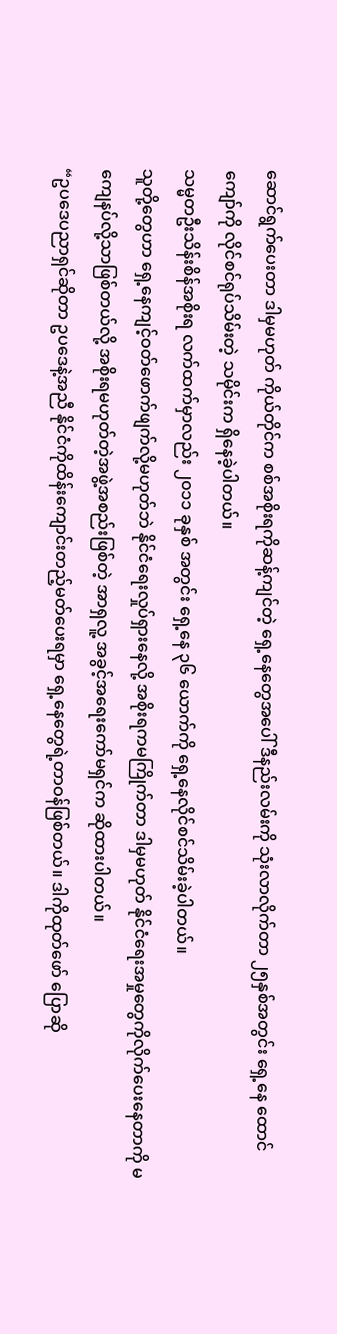ဆောင်ရွက်ပေးတာ ဒါမှမဟုတ် ကိုယ်တိုင်က စစ်အစိုးရကိုဆန့်ကျင်တဲ့ ရှေ့နေတွေအပေါ် ဒီနည်းလမ်းကို သုံးလာလိုက်တာ ၂၅နှစ်အတွင်း ရှေ့နေ ထောင်ကျော်ကို လိုင်စင်ရုပ်သိမ်းတဲ့ သမိုင်းက ရှိနေခဲ့ပါတယ်။
သမ္မတဦးသိန်းစိန်အစိုးရ လက်ထက်မှာလည်း ၂၀၁၁ ခုနှစ် အတွင်း ရှေ့နေ ၃၆ ယောက်ကို ရှေ့နေလိုင်စင်သိမ်းခဲ့ပါတယ်။
သူတို့တွေဟာ ရှေ့နေကျင့်ဝတ်ဖောက်ဖျက်လို့မဟုတ်ဘဲ နိုင်ငံရေးလှုပ်ရှားနေလို့ အစိုးရကမကြိုက်တာ ဒါမှမဟုတ် နိုင်ငံရေးအမှုတွေကိုလိုက်ပေးနေတာကို မကျေနပ်လို့သာဖြစ်တယ်လို့ အစိုးရမဟုတ်တဲ့အဖွဲ့အစည်းဖြစ်တဲ့ အာရှလူ့ အခွင့်အရေးကော်မရှင်က ဆိုထားပါတယ်။
“ဥပဒေပညာရှင်ဆိုတာ ဥပဒေနဲ့အညီ နိုင်ငံကိုထိန်းကျောင်းတည့်မတ်ပေးရမှာ ရှေ့နေတွေရဲ့တာဝန်ဖြစ်တယ်။ ဒါကိုထုတ်ဖော် ပြောဆို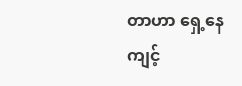တာဟာ ရှေ့နေကျင့်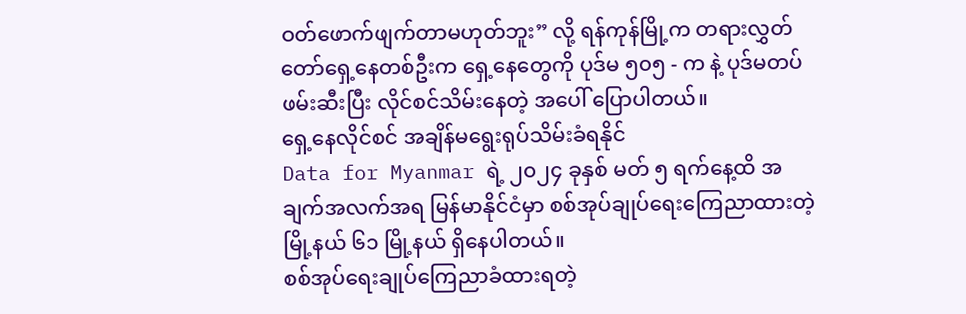ဝတ်ဖောက်ဖျက်တာမဟုတ်ဘူး” လို့ ရန်ကုန်မြို့က တရားလွှတ်တော်ရှေ့နေတစ်ဦးက ရှေ့နေတွေကို ပုဒ်မ ၅၀၅ - က နဲ့ ပုဒ်မတပ်ဖမ်းဆီးပြီး လိုင်စင်သိမ်းနေတဲ့ အပေါ် ပြောပါတယ်။
ရှေ့နေလိုင်စင် အချိန်မရွေးရုပ်သိမ်းခံရနိုင်
Data for Myanmar ရဲ့ ၂၀၂၄ ခုနှစ် မတ် ၅ ရက်နေ့ထိ အချက်အလက်အရ မြန်မာနိုင်ငံမှာ စစ်အုပ်ချုပ်ရေးကြေညာထားတဲ့မြို့နယ် ၆၁ မြို့နယ် ရှိနေပါတယ်။
စစ်အုပ်ရေးချုပ်ကြေညာခံထားရတဲ့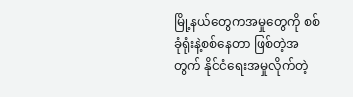မြို့နယ်တွေကအမှုတွေကို စစ်ခုံရုံးနဲ့စစ်နေတာ ဖြစ်တဲ့အတွက် နိုင်ငံရေးအမှုလိုက်တဲ့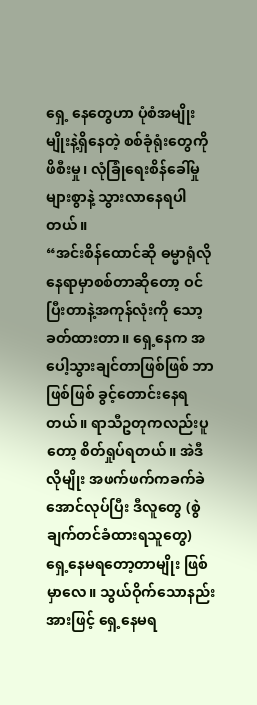ရှေ့ နေတွေဟာ ပုံစံအမျိုးမျိုးနဲ့ရှိနေတဲ့ စစ်ခုံရုံးတွေကို ဖိစီးမှု၊ လုံခြုံရေးစိန်ခေါ်မှုများစွာနဲ့ သွားလာနေရပါတယ်။
“အင်းစိန်ထောင်ဆို ဓမ္မာရုံလိုနေရာမှာစစ်တာဆိုတော့ ဝင်ပြီးတာနဲ့အကုန်လုံးကို သော့ခတ်ထားတာ။ ရှေ့နေက အပေါ့သွားချင်တာဖြစ်ဖြစ် ဘာဖြစ်ဖြစ် ခွင့်တောင်းနေရတယ်။ ရာသီဥတုကလည်းပူတော့ စိတ်ရှုပ်ရတယ်။ အဲဒီလိုမျိုး အဖက်ဖက်ကခက်ခဲအောင်လုပ်ပြီး ဒီလူတွေ (စွဲချက်တင်ခံထားရသူတွေ) ရှေ့နေမရတော့တာမျိုး ဖြစ်မှာလေ။ သွယ်ဝိုက်သောနည်းအားဖြင့် ရှေ့နေမရ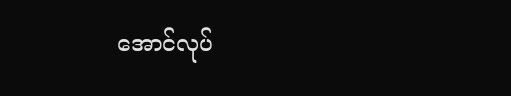အောင်လုပ်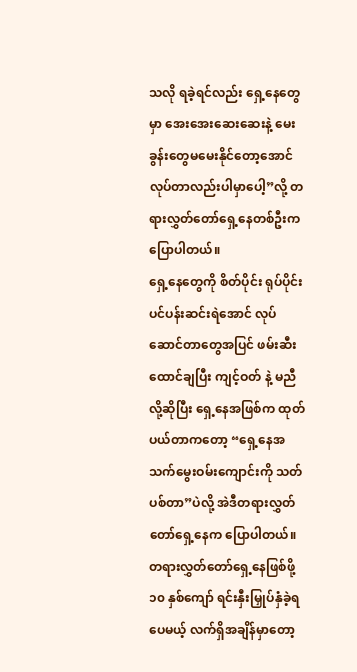သလို ရခဲ့ရင်လည်း ရှေ့နေတွေမှာ အေးအေးဆေးဆေးနဲ့ မေးခွန်းတွေမမေးနိုင်တော့အောင် လုပ်တာလည်းပါမှာပေါ့”လို့ တရားလွှတ်တော်ရှေ့နေတစ်ဦးက ပြောပါတယ်။
ရှေ့နေတွေကို စိတ်ပိုင်း ရုပ်ပိုင်း ပင်ပန်းဆင်းရဲအောင် လုပ်ဆောင်တာတွေအပြင် ဖမ်းဆီးထောင်ချပြီး ကျင့်ဝတ် နဲ့ မညီလို့ဆိုပြီး ရှေ့နေအဖြစ်က ထုတ်ပယ်တာကတော့ “ရှေ့နေအသက်မွေးဝမ်းကျောင်းကို သတ်ပစ်တာ”ပဲလို့ အဲဒီတရားလွှတ်တော်ရှေ့နေက ပြောပါတယ်။
တရားလွှတ်တော်ရှေ့နေဖြစ်ဖို့ ၁၀ နှစ်ကျော် ရင်းနှီးမြှုပ်နှံခဲ့ရပေမယ့် လက်ရှိအချိန်မှာတော့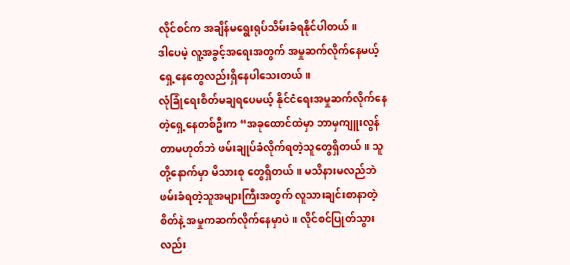လိုင်စင်က အချိန်မရွေးရုပ်သိမ်းခံရနိုင်ပါတယ်။
ဒါပေမဲ့ လူ့အခွင့်အရေးအတွက် အမှုဆက်လိုက်နေမယ့် ရှေ့နေတွေလည်းရှိနေပါသေးတယ်။
လုံခြုံရေးစိတ်မချရပေမယ့် နိုင်ငံရေးအမှုဆက်လိုက်နေတဲ့ရှေ့နေတစ်ဦးက “အခုထောင်ထဲမှာ ဘာမှကျူးလွန်တာမဟုတ်ဘဲ ဖမ်းချုပ်ခံလိုက်ရတဲ့သူတွေရှိတယ်။ သူတို့နောက်မှာ မိသားစု တွေရှိတယ်။ မသိနားမလည်ဘဲ ဖမ်းခံရတဲ့သူအများကြီးအတွက် လူသားချင်းစာနာတဲ့စိတ်နဲ့ အမှုကဆက်လိုက်နေမှာပဲ။ လိုင်စင်ပြုတ်သွားလည်း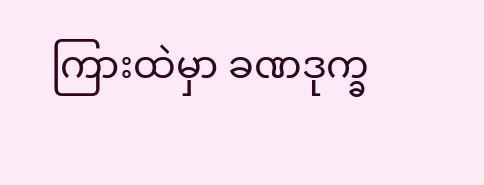ကြားထဲမှာ ခဏဒုက္ခ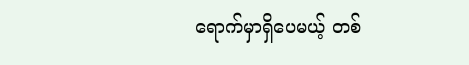ရောက်မှာရှိပေမယ့် တစ်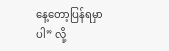နေ့တော့ပြန်ရမှာပါ” လို့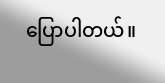ပြောပါတယ်။